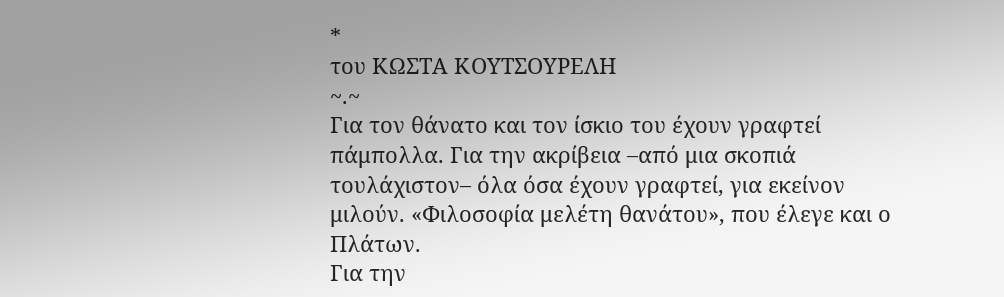*
του ΚΩΣΤΑ ΚΟΥΤΣΟΥΡΕΛΗ
~.~
Για τον θάνατο και τον ίσκιο του έχουν γραφτεί πάμπολλα. Για την ακρίβεια –από μια σκοπιά τουλάχιστον– όλα όσα έχουν γραφτεί, για εκείνον μιλούν. «Φιλοσοφία μελέτη θανάτου», που έλεγε και ο Πλάτων.
Για την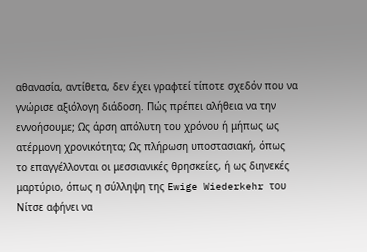αθανασία, αντίθετα, δεν έχει γραφτεί τίποτε σχεδόν που να γνώρισε αξιόλογη διάδοση. Πώς πρέπει αλήθεια να την εννοήσουμε; Ως άρση απόλυτη του χρόνου ή μήπως ως ατέρμονη χρονικότητα; Ως πλήρωση υποστασιακή, όπως το επαγγέλλονται οι μεσσιανικές θρησκείες, ή ως διηνεκές μαρτύριο, όπως η σύλληψη της Ewige Wiederkehr του Νίτσε αφήνει να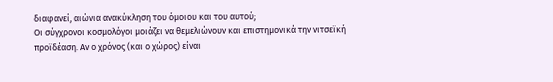διαφανεί, αιώνια ανακύκληση του όμοιου και του αυτού;
Οι σύγχρονοι κοσμολόγοι μοιάζει να θεμελιώνουν και επιστημονικά την νιτσεϊκή προϊδέαση. Αν ο χρόνος (και ο χώρος) είναι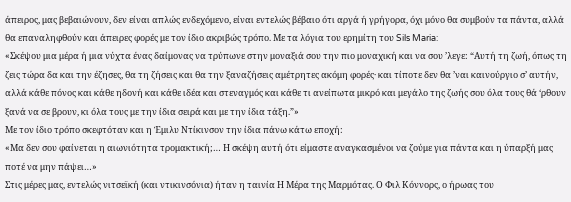άπειρος, μας βεβαιώνουν, δεν είναι απλώς ενδεχόμενο, είναι εντελώς βέβαιο ότι αργά ή γρήγορα, όχι μόνο θα συμβούν τα πάντα, αλλά θα επαναληφθούν και άπειρες φορές με τον ίδιο ακριβώς τρόπο. Με τα λόγια του ερημίτη του Sils Maria:
«Σκέψου μια μέρα ή μια νύχτα ένας δαίμονας να τρύπωνε στην μοναξιά σου την πιο μοναχική και να σου ’λεγε: “Αυτή τη ζωή, όπως τη ζεις τώρα δα και την έζησες, θα τη ζήσεις και θα την ξαναζήσεις αμέτρητες ακόμη φορές· και τίποτε δεν θα ’ναι καινούργιο σ’ αυτήν, αλλά κάθε πόνος και κάθε ηδονή και κάθε ιδέα και στεναγμός και κάθε τι ανείπωτα μικρό και μεγάλο της ζωής σου όλα τους θά ‘ρθουν ξανά να σε βρουν, κι όλα τους με την ίδια σειρά και με την ίδια τάξη.”»
Με τον ίδιο τρόπο σκεφτόταν και η Έμιλυ Ντίκινσον την ίδια πάνω κάτω εποχή:
«Μα δεν σου φαίνεται η αιωνιότητα τρομακτική;… Η σκέψη αυτή ότι είμαστε αναγκασμένοι να ζούμε για πάντα και η ύπαρξή μας ποτέ να μην πάψει…»
Στις μέρες μας, εντελώς νιτσεϊκή (και ντικινσόνια) ήταν η ταινία Η Μέρα της Μαρμότας. Ο Φιλ Κόννορς, ο ήρωας του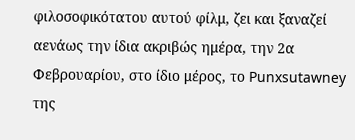φιλοσοφικότατου αυτού φίλμ, ζει και ξαναζεί αενάως την ίδια ακριβώς ημέρα, την 2α Φεβρουαρίου, στο ίδιο μέρος, το Punxsutawney της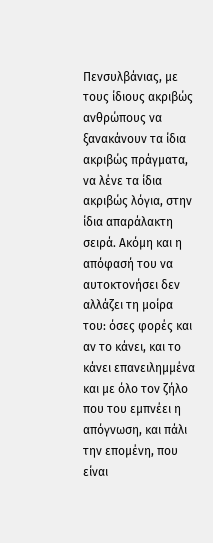Πενσυλβάνιας, με τους ίδιους ακριβώς ανθρώπους να ξανακάνουν τα ίδια ακριβώς πράγματα, να λένε τα ίδια ακριβώς λόγια, στην ίδια απαράλακτη σειρά. Ακόμη και η απόφασή του να αυτοκτονήσει δεν αλλάζει τη μοίρα του: όσες φορές και αν το κάνει, και το κάνει επανειλημμένα και με όλο τον ζήλο που του εμπνέει η απόγνωση, και πάλι την επομένη, που είναι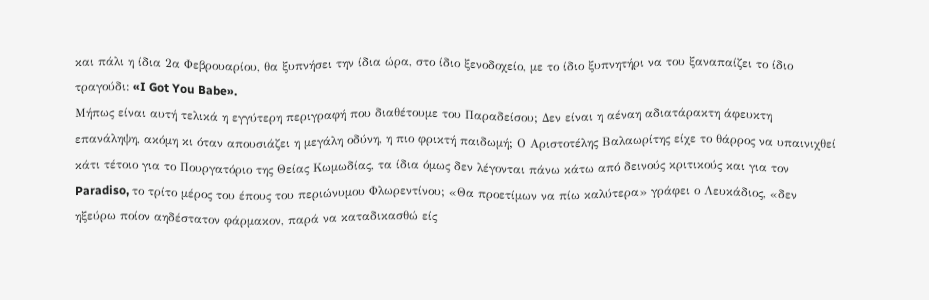και πάλι η ίδια 2α Φεβρουαρίου, θα ξυπνήσει την ίδια ώρα, στο ίδιο ξενοδοχείο, με το ίδιο ξυπνητήρι να του ξαναπαίζει το ίδιο τραγούδι: «I Got You Babe».
Μήπως είναι αυτή τελικά η εγγύτερη περιγραφή που διαθέτουμε του Παραδείσου; Δεν είναι η αέναη αδιατάρακτη άφευκτη επανάληψη, ακόμη κι όταν απουσιάζει η μεγάλη οδύνη, η πιο φρικτή παιδωμή; Ο Αριστοτέλης Βαλαωρίτης είχε το θάρρος να υπαινιχθεί κάτι τέτοιο για το Πουργατόριο της Θείας Κωμωδίας, τα ίδια όμως δεν λέγονται πάνω κάτω από δεινούς κριτικούς και για τον Paradiso, το τρίτο μέρος του έπους του περιώνυμου Φλωρεντίνου; «Θα προετίμων να πίω καλύτερα» γράφει ο Λευκάδιος, «δεν ηξεύρω ποίον αηδέστατον φάρμακον, παρά να καταδικασθώ είς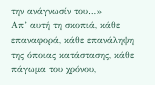την ανάγνωσίν του…»
Απ’ αυτή τη σκοπιά, κάθε επαναφορά, κάθε επανάληψη της όποιας κατάστασης, κάθε πάγωμα του χρόνου,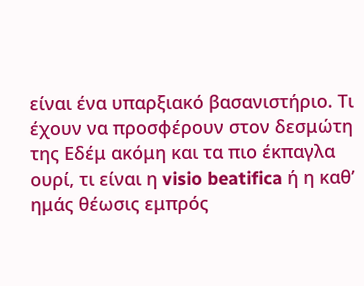είναι ένα υπαρξιακό βασανιστήριο. Τι έχουν να προσφέρουν στον δεσμώτη της Εδέμ ακόμη και τα πιο έκπαγλα ουρί, τι είναι η visio beatifica ή η καθ’ ημάς θέωσις εμπρός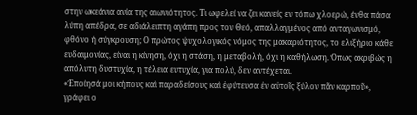στην ωκεάνια ανία της αιωνιότητος. Τι ωφελεί να ζει κανείς εν τόπω χλοερώ, ένθα πάσα λύπη απέδρα, σε αδιάλειπτη αγάπη προς τον Θεό, απαλλαγμένος από ανταγωνισμό, φθόνο ή σύγκρουση; Ο πρώτος ψυχολογικός νόμος της μακαριότητος, το ελιξήριο κάθε ευδαιμονίας, είναι η κίνηση, όχι η στάση, η μεταβολή, όχι η καθήλωση. Όπως ακριβώς η απόλυτη δυστυχία, η τέλεια ευτυχία, για πολύ, δεν αντέχεται.
«Ἐποίησά μοι κήπους καὶ παραδείσους καὶ ἐφύτευσα ἐν αὐτοῖς ξύλον πᾶν καρποῦ», γράφει ο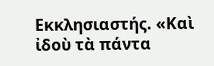Εκκλησιαστής. «Καὶ ἰδοὺ τὰ πάντα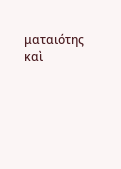ματαιότης καὶ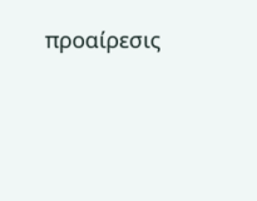προαίρεσις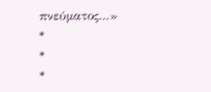πνεύματος…»
*
*
*